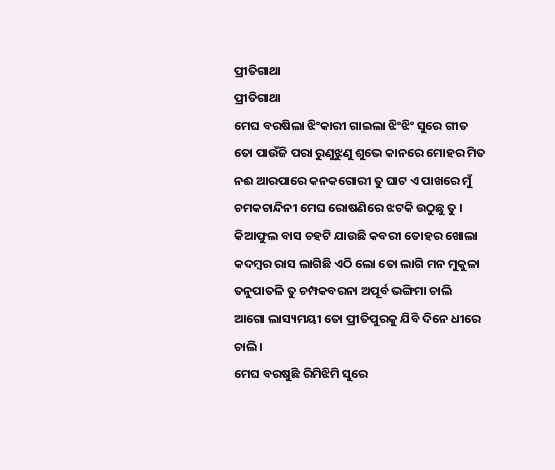ପ୍ରୀତିଗାଥା
ପ୍ରୀତିଗାଥା
ମେଘ ବରଷିଲା ଝିଂକାରୀ ଗାଇଲା ଝିଂଝିଂ ସୁରେ ଗୀତ
ତୋ ପାଉଁଜି ପରା ରୁଣୁଝୁଣୁ ଶୁଭେ କାନରେ ମୋହର ମିତ
ନଈ ଆରପାରେ କନକଗୋରୀ ତୁ ଘାଟ ଏ ପାଖରେ ମୁଁ
ଚମକଚାନ୍ଦିନୀ ମେଘ ରୋଷଣିରେ ଝଟକି ଉଠୁଛୁ ତୁ ।
କିଆଫୁଲ ବାସ ଚହଟି ଯାଉଛି କବରୀ ତୋହର ଖୋଲା
କଦମ୍ବର ରାସ ଲାଗିଛି ଏଠି ଲୋ ତୋ ଲାଗି ମନ ମୁକୁଳା
ତନୁପାତଳି ତୁ ଚମ୍ପକବରନା ଅପୂର୍ବ ଭଙ୍ଗିମା ଚାଲି
ଆଗୋ ଲାସ୍ୟମୟୀ ତୋ ପ୍ରୀତିପୁରକୁ ଯିବି ଦିନେ ଧୀରେ ଚାଲି ।
ମେଘ ବରଷୁଛି ରିମିଝିମି ସୁରେ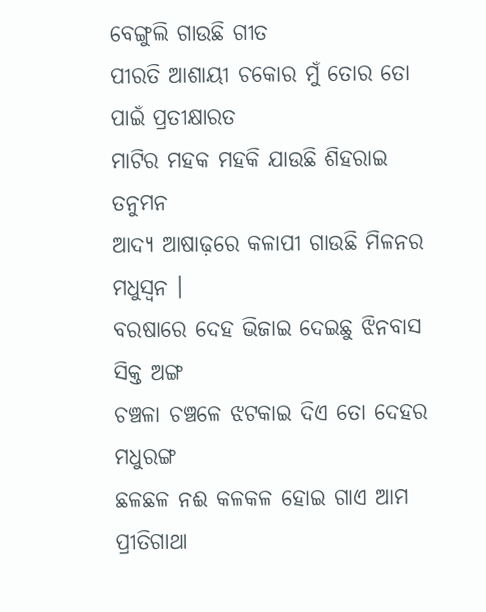ବେଙ୍ଗୁଲି ଗାଉଛି ଗୀତ
ପୀରତି ଆଶାୟୀ ଚକୋର ମୁଁ ତୋର ତୋ ପାଇଁ ପ୍ରତୀକ୍ଷାରତ
ମାଟିର ମହକ ମହକି ଯାଉଛି ଶିହରାଇ ତନୁମନ
ଆଦ୍ୟ ଆଷାଢ଼ରେ କଳାପୀ ଗାଉଛି ମିଳନର ମଧୁସ୍ଵନ ।
ବରଷାରେ ଦେହ ଭିଜାଇ ଦେଇଛୁ ଝିନବାସ ସିକ୍ତ ଅଙ୍ଗ
ଚଞ୍ଚଳା ଚଞ୍ଚଳେ ଝଟକାଇ ଦିଏ ତୋ ଦେହର ମଧୁରଙ୍ଗ
ଛଳଛଳ ନଈ କଳକଳ ହୋଇ ଗାଏ ଆମ ପ୍ରୀତିଗାଥା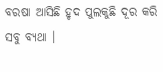ବରଷା ଆସିଛି ହୃଦ ପୁଲକୁଛି ଦୂର କରି ସବୁ ବ୍ୟଥା ।